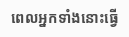ពេលអ្នកទាំងនោះធ្វើ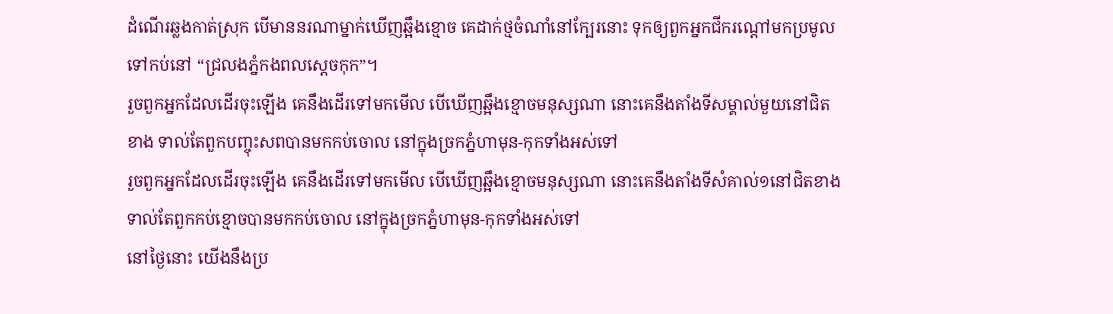ដំណើរឆ្លងកាត់ស្រុក បើមាននរណាម្នាក់ឃើញឆ្អឹងខ្មោច គេដាក់ថ្មចំណាំនៅក្បែរនោះ ទុកឲ្យពួកអ្នកជីករណ្ដៅមកប្រមូលទៅកប់នៅ “ជ្រលងភ្នំកងពលស្ដេចកុក”។
រួចពួកអ្នកដែលដើរចុះឡើង គេនឹងដើរទៅមកមើល បើឃើញឆ្អឹងខ្មោចមនុស្សណា នោះគេនឹងតាំងទីសម្គាល់មួយនៅជិតខាង ទាល់តែពួកបញ្ចុះសពបានមកកប់ចោល នៅក្នុងច្រកភ្នំហាមុន-កុកទាំងអស់ទៅ
រួចពួកអ្នកដែលដើរចុះឡើង គេនឹងដើរទៅមកមើល បើឃើញឆ្អឹងខ្មោចមនុស្សណា នោះគេនឹងតាំងទីសំគាល់១នៅជិតខាង ទាល់តែពួកកប់ខ្មោចបានមកកប់ចោល នៅក្នុងច្រកភ្នំហាមុន-កុកទាំងអស់ទៅ
នៅថ្ងៃនោះ យើងនឹងប្រ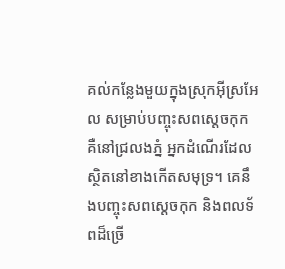គល់កន្លែងមួយក្នុងស្រុកអ៊ីស្រអែល សម្រាប់បញ្ចុះសពស្ដេចកុក គឺនៅជ្រលងភ្នំ អ្នកដំណើរដែលស្ថិតនៅខាងកើតសមុទ្រ។ គេនឹងបញ្ចុះសពស្ដេចកុក និងពលទ័ពដ៏ច្រើ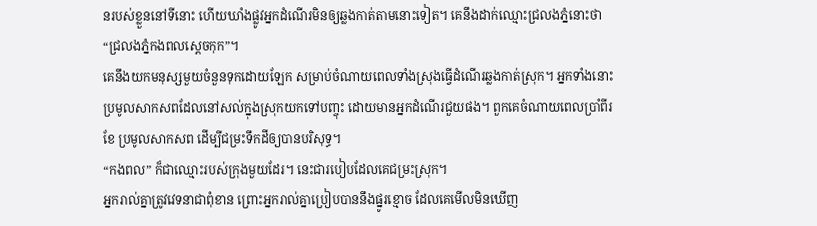នរបស់ខ្លួននៅទីនោះ ហើយឃាំងផ្លូវអ្នកដំណើរមិនឲ្យឆ្លងកាត់តាមនោះទៀត។ គេនឹងដាក់ឈ្មោះជ្រលងភ្នំនោះថា “ជ្រលងភ្នំកងពលស្ដេចកុក”។
គេនឹងយកមនុស្សមួយចំនួនទុកដោយឡែក សម្រាប់ចំណាយពេលទាំងស្រុងធ្វើដំណើរឆ្លងកាត់ស្រុក។ អ្នកទាំងនោះប្រមូលសាកសពដែលនៅសល់ក្នុងស្រុកយកទៅបញ្ចុះ ដោយមានអ្នកដំណើរជួយផង។ ពួកគេចំណាយពេលប្រាំពីរខែ ប្រមូលសាកសព ដើម្បីជម្រះទឹកដីឲ្យបានបរិសុទ្ធ។
“កងពល” ក៏ជាឈ្មោះរបស់ក្រុងមួយដែរ។ នេះជារបៀបដែលគេជម្រះស្រុក។
អ្នករាល់គ្នាត្រូវវេទនាជាពុំខាន ព្រោះអ្នករាល់គ្នាប្រៀបបាននឹងផ្នូរខ្មោច ដែលគេមើលមិនឃើញ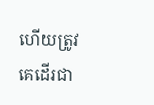ហើយត្រូវគេដើរជា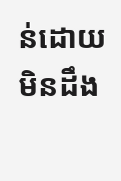ន់ដោយមិនដឹង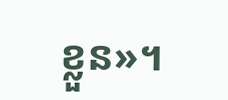ខ្លួន»។